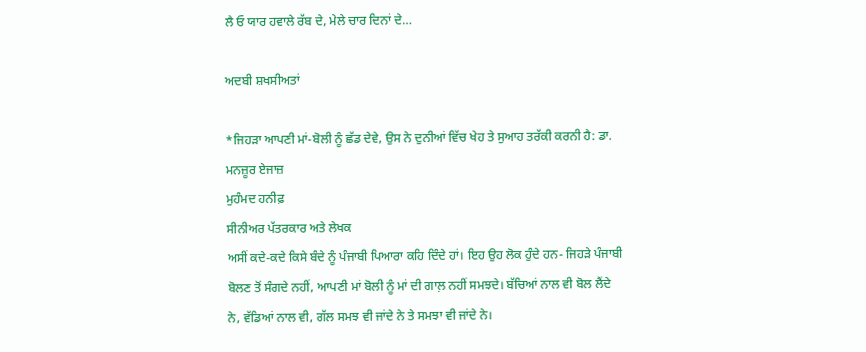ਲੈ ਓ ਯਾਰ ਹਵਾਲੇ ਰੱਬ ਦੇ, ਮੇਲੇ ਚਾਰ ਦਿਨਾਂ ਦੇ…

ਅਦਬੀ ਸ਼ਖਸੀਅਤਾਂ

*ਜਿਹੜਾ ਆਪਣੀ ਮਾਂ-ਬੋਲੀ ਨੂੰ ਛੱਡ ਦੇਵੇ, ਉਸ ਨੇ ਦੁਨੀਆਂ ਵਿੱਚ ਖੇਹ ਤੇ ਸੁਆਹ ਤਰੱਕੀ ਕਰਨੀ ਹੈ: ਡਾ. ਮਨਜ਼ੂਰ ਏਜਾਜ਼
ਮੁਹੰਮਦ ਹਨੀਫ਼
ਸੀਨੀਅਰ ਪੱਤਰਕਾਰ ਅਤੇ ਲੇਖਕ
ਅਸੀਂ ਕਦੇ-ਕਦੇ ਕਿਸੇ ਬੰਦੇ ਨੂੰ ਪੰਜਾਬੀ ਪਿਆਰਾ ਕਹਿ ਦਿੰਦੇ ਹਾਂ। ਇਹ ਉਹ ਲੋਕ ਹੁੰਦੇ ਹਨ- ਜਿਹੜੇ ਪੰਜਾਬੀ ਬੋਲਣ ਤੋਂ ਸੰਗਦੇ ਨਹੀਂ, ਆਪਣੀ ਮਾਂ ਬੋਲੀ ਨੂੰ ਮਾਂ ਦੀ ਗਾਲ਼ ਨਹੀਂ ਸਮਝਦੇ। ਬੱਚਿਆਂ ਨਾਲ ਵੀ ਬੋਲ ਲੈਂਦੇ ਨੇ, ਵੱਡਿਆਂ ਨਾਲ ਵੀ, ਗੱਲ ਸਮਝ ਵੀ ਜਾਂਦੇ ਨੇ ਤੇ ਸਮਝਾ ਵੀ ਜਾਂਦੇ ਨੇ।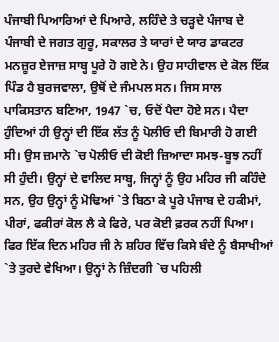ਪੰਜਾਬੀ ਪਿਆਰਿਆਂ ਦੇ ਪਿਆਰੇ, ਲਹਿੰਦੇ ਤੇ ਚੜ੍ਹਦੇ ਪੰਜਾਬ ਦੇ ਪੰਜਾਬੀ ਦੇ ਜਗਤ ਗੁਰੂ, ਸਕਾਲਰ ਤੇ ਯਾਰਾਂ ਦੇ ਯਾਰ ਡਾਕਟਰ ਮਨਜ਼ੂਰ ਏਜਾਜ਼ ਸਾਬ੍ਹ ਪੂਰੇ ਹੋ ਗਏ ਨੇ। ਉਹ ਸਾਹੀਵਾਲ ਦੇ ਕੋਲ ਇੱਕ ਪਿੰਡ ਹੈ ਬੁਰਜਵਾਲਾ, ਉਥੋਂ ਦੇ ਜੰਮਪਲ ਸਨ। ਜਿਸ ਸਾਲ ਪਾਕਿਸਤਾਨ ਬਣਿਆ, 1947 `ਚ, ਓਦੋਂ ਪੈਦਾ ਹੋਏ ਸਨ। ਪੈਦਾ ਹੁੰਦਿਆਂ ਹੀ ਉਨ੍ਹਾਂ ਦੀ ਇੱਕ ਲੱਤ ਨੂੰ ਪੋਲੀਓ ਦੀ ਬਿਮਾਰੀ ਹੋ ਗਈ ਸੀ। ਉਸ ਜ਼ਮਾਨੇ `ਚ ਪੋਲੀਓ ਦੀ ਕੋਈ ਜ਼ਿਆਦਾ ਸਮਝ-ਬੂਝ ਨਹੀਂ ਸੀ ਹੁੰਦੀ। ਉਨ੍ਹਾਂ ਦੇ ਵਾਲਿਦ ਸਾਬ੍ਹ, ਜਿਨ੍ਹਾਂ ਨੂੰ ਉਹ ਮਹਿਰ ਜੀ ਕਹਿੰਦੇ ਸਨ, ਉਹ ਉਨ੍ਹਾਂ ਨੂੰ ਮੋਢਿਆਂ `ਤੇ ਬਿਠਾ ਕੇ ਪੂਰੇ ਪੰਜਾਬ ਦੇ ਹਕੀਮਾਂ, ਪੀਰਾਂ, ਫਕੀਰਾਂ ਕੋਲ ਲੈ ਕੇ ਫਿਰੇ, ਪਰ ਕੋਈ ਫ਼ਰਕ ਨਹੀਂ ਪਿਆ।
ਫਿਰ ਇੱਕ ਦਿਨ ਮਹਿਰ ਜੀ ਨੇ ਸ਼ਹਿਰ ਵਿੱਚ ਕਿਸੇ ਬੰਦੇ ਨੂੰ ਬੈਸਾਖੀਆਂ `ਤੇ ਤੁਰਦੇ ਵੇਖਿਆ। ਉਨ੍ਹਾਂ ਨੇ ਜ਼ਿੰਦਗੀ `ਚ ਪਹਿਲੀ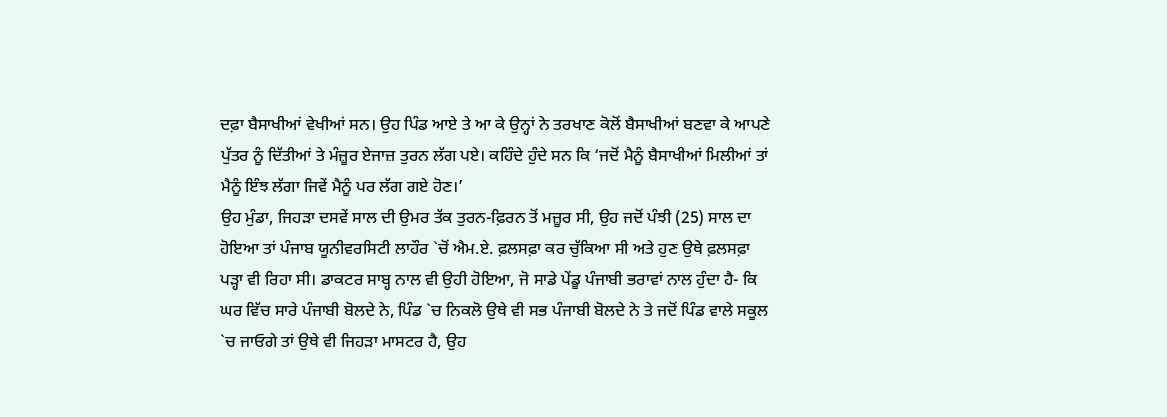ਦਫ਼ਾ ਬੈਸਾਖੀਆਂ ਵੇਖੀਆਂ ਸਨ। ਉਹ ਪਿੰਡ ਆਏ ਤੇ ਆ ਕੇ ਉਨ੍ਹਾਂ ਨੇ ਤਰਖਾਣ ਕੋਲੋਂ ਬੈਸਾਖੀਆਂ ਬਣਵਾ ਕੇ ਆਪਣੇ ਪੁੱਤਰ ਨੂੰ ਦਿੱਤੀਆਂ ਤੇ ਮੰਜ਼ੂਰ ਏਜਾਜ਼ ਤੁਰਨ ਲੱਗ ਪਏ। ਕਹਿੰਦੇ ਹੁੰਦੇ ਸਨ ਕਿ ‘ਜਦੋਂ ਮੈਨੂੰ ਬੈਸਾਖੀਆਂ ਮਿਲੀਆਂ ਤਾਂ ਮੈਨੂੰ ਇੰਝ ਲੱਗਾ ਜਿਵੇਂ ਮੈਨੂੰ ਪਰ ਲੱਗ ਗਏ ਹੋਣ।’
ਉਹ ਮੁੰਡਾ, ਜਿਹੜਾ ਦਸਵੇਂ ਸਾਲ ਦੀ ਉਮਰ ਤੱਕ ਤੁਰਨ-ਫ਼ਿਰਨ ਤੋਂ ਮਜ਼ੂਰ ਸੀ, ਉਹ ਜਦੋਂ ਪੰਝੀ (25) ਸਾਲ ਦਾ ਹੋਇਆ ਤਾਂ ਪੰਜਾਬ ਯੂਨੀਵਰਸਿਟੀ ਲਾਹੌਰ `ਚੋਂ ਐਮ.ਏ. ਫ਼ਲਸਫ਼ਾ ਕਰ ਚੁੱਕਿਆ ਸੀ ਅਤੇ ਹੁਣ ਉਥੇ ਫ਼ਲਸਫ਼ਾ ਪੜ੍ਹਾ ਵੀ ਰਿਹਾ ਸੀ। ਡਾਕਟਰ ਸਾਬ੍ਹ ਨਾਲ ਵੀ ਉਹੀ ਹੋਇਆ, ਜੋ ਸਾਡੇ ਪੇਂਡੂ ਪੰਜਾਬੀ ਭਰਾਵਾਂ ਨਾਲ ਹੁੰਦਾ ਹੈ- ਕਿ ਘਰ ਵਿੱਚ ਸਾਰੇ ਪੰਜਾਬੀ ਬੋਲਦੇ ਨੇ, ਪਿੰਡ `ਚ ਨਿਕਲੋ ਉਥੇ ਵੀ ਸਭ ਪੰਜਾਬੀ ਬੋਲਦੇ ਨੇ ਤੇ ਜਦੋਂ ਪਿੰਡ ਵਾਲੇ ਸਕੂਲ `ਚ ਜਾਓਗੇ ਤਾਂ ਉਥੇ ਵੀ ਜਿਹੜਾ ਮਾਸਟਰ ਹੈ, ਉਹ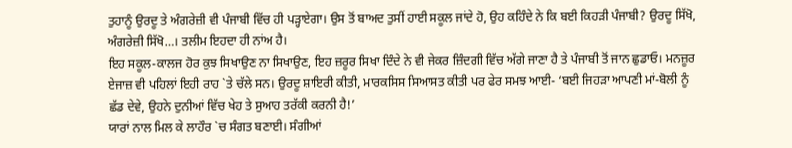ਤੁਹਾਨੂੰ ਉਰਦੂ ਤੇ ਅੰਗਰੇਜ਼ੀ ਵੀ ਪੰਜਾਬੀ ਵਿੱਚ ਹੀ ਪੜ੍ਹਾਏਗਾ। ਉਸ ਤੋਂ ਬਾਅਦ ਤੁਸੀਂ ਹਾਈ ਸਕੂਲ ਜਾਂਦੇ ਹੋ, ਉਹ ਕਹਿੰਦੇ ਨੇ ਕਿ ਬਈ ਕਿਹੜੀ ਪੰਜਾਬੀ? ਉਰਦੂ ਸਿੱਖੋ, ਅੰਗਰੇਜ਼ੀ ਸਿੱਖੋ…। ਤਲੀਮ ਇਹਦਾ ਹੀ ਨਾਂਅ ਹੈ।
ਇਹ ਸਕੂਲ-ਕਾਲਜ ਹੋਰ ਕੁਝ ਸਿਖਾਉਣ ਨਾ ਸਿਖਾਉਣ, ਇਹ ਜ਼ਰੂਰ ਸਿਖਾ ਦਿੰਦੇ ਨੇ ਵੀ ਜੇਕਰ ਜ਼ਿੰਦਗੀ ਵਿੱਚ ਅੱਗੇ ਜਾਣਾ ਹੈ ਤੇ ਪੰਜਾਬੀ ਤੋਂ ਜਾਨ ਛੁਡਾਓ। ਮਨਜ਼ੂਰ ਏਜਾਜ਼ ਵੀ ਪਹਿਲਾਂ ਇਹੀ ਰਾਹ `ਤੇ ਚੱਲੇ ਸਨ। ਉਰਦੂ ਸ਼ਾਇਰੀ ਕੀਤੀ, ਮਾਰਕਸਿਸ ਸਿਆਸਤ ਕੀਤੀ ਪਰ ਫੇਰ ਸਮਝ ਆਈ- ‘ਬਈ ਜਿਹੜਾ ਆਪਣੀ ਮਾਂ-ਬੋਲੀ ਨੂੰ ਛੱਡ ਦੇਵੇ, ਉਹਨੇ ਦੁਨੀਆਂ ਵਿੱਚ ਖੇਹ ਤੇ ਸੁਆਹ ਤਰੱਕੀ ਕਰਨੀ ਹੈ!’
ਯਾਰਾਂ ਨਾਲ ਮਿਲ ਕੇ ਲਾਹੌਰ `ਚ ਸੰਗਤ ਬਣਾਈ। ਸੰਗੀਆਂ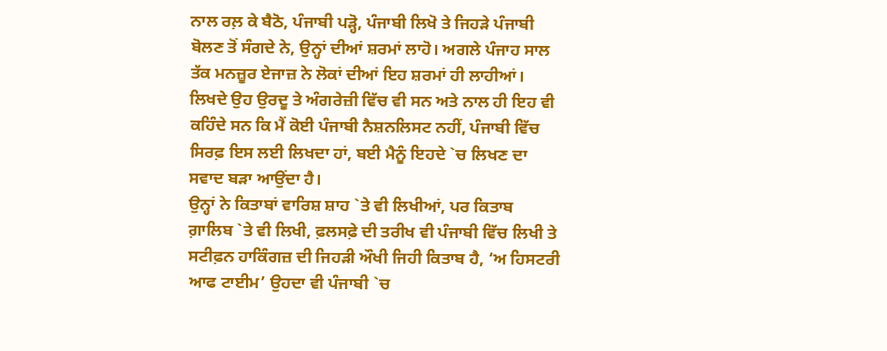ਨਾਲ ਰਲ਼ ਕੇ ਬੈਠੋ, ਪੰਜਾਬੀ ਪੜ੍ਹੋ, ਪੰਜਾਬੀ ਲਿਖੋ ਤੇ ਜਿਹੜੇ ਪੰਜਾਬੀ ਬੋਲਣ ਤੋਂ ਸੰਗਦੇ ਨੇ, ਉਨ੍ਹਾਂ ਦੀਆਂ ਸ਼ਰਮਾਂ ਲਾਹੋ। ਅਗਲੇ ਪੰਜਾਹ ਸਾਲ ਤੱਕ ਮਨਜ਼ੂਰ ਏਜਾਜ਼ ਨੇ ਲੋਕਾਂ ਦੀਆਂ ਇਹ ਸ਼ਰਮਾਂ ਹੀ ਲਾਹੀਆਂ। ਲਿਖਦੇ ਉਹ ਉਰਦੂ ਤੇ ਅੰਗਰੇਜ਼ੀ ਵਿੱਚ ਵੀ ਸਨ ਅਤੇ ਨਾਲ ਹੀ ਇਹ ਵੀ ਕਹਿੰਦੇ ਸਨ ਕਿ ਮੈਂ ਕੋਈ ਪੰਜਾਬੀ ਨੈਸ਼ਨਲਿਸਟ ਨਹੀਂ, ਪੰਜਾਬੀ ਵਿੱਚ ਸਿਰਫ਼ ਇਸ ਲਈ ਲਿਖਦਾ ਹਾਂ, ਬਈ ਮੈਨੂੰ ਇਹਦੇ `ਚ ਲਿਖਣ ਦਾ ਸਵਾਦ ਬੜਾ ਆਉਂਦਾ ਹੈ।
ਉਨ੍ਹਾਂ ਨੇ ਕਿਤਾਬਾਂ ਵਾਰਿਸ਼ ਸ਼ਾਹ `ਤੇ ਵੀ ਲਿਖੀਆਂ, ਪਰ ਕਿਤਾਬ ਗ਼ਾਲਿਬ `ਤੇ ਵੀ ਲਿਖੀ, ਫ਼ਲਸਫ਼ੇ ਦੀ ਤਰੀਖ ਵੀ ਪੰਜਾਬੀ ਵਿੱਚ ਲਿਖੀ ਤੇ ਸਟੀਫ਼ਨ ਹਾਕਿੰਗਜ਼ ਦੀ ਜਿਹੜੀ ਔਖੀ ਜਿਹੀ ਕਿਤਾਬ ਹੈ, ‘ਅ ਹਿਸਟਰੀ ਆਫ ਟਾਈਮ’ ਉਹਦਾ ਵੀ ਪੰਜਾਬੀ `ਚ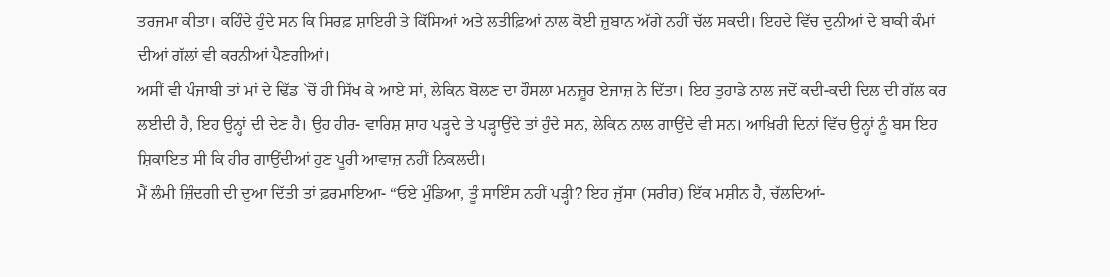ਤਰਜਮਾ ਕੀਤਾ। ਕਹਿੰਦੇ ਹੁੰਦੇ ਸਨ ਕਿ ਸਿਰਫ਼ ਸ਼ਾਇਰੀ ਤੇ ਕਿੱਸਿਆਂ ਅਤੇ ਲਤੀਫ਼ਿਆਂ ਨਾਲ ਕੋਈ ਜ਼ੁਬਾਨ ਅੱਗੇ ਨਹੀਂ ਚੱਲ ਸਕਦੀ। ਇਹਦੇ ਵਿੱਚ ਦੁਨੀਆਂ ਦੇ ਬਾਕੀ ਕੰਮਾਂ ਦੀਆਂ ਗੱਲਾਂ ਵੀ ਕਰਨੀਆਂ ਪੈਣਗੀਆਂ।
ਅਸੀਂ ਵੀ ਪੰਜਾਬੀ ਤਾਂ ਮਾਂ ਦੇ ਢਿੱਡ `ਚੋਂ ਹੀ ਸਿੱਖ ਕੇ ਆਏ ਸਾਂ, ਲੇਕਿਨ ਬੋਲਣ ਦਾ ਹੌਸਲਾ ਮਨਜ਼ੂਰ ਏਜਾਜ਼ ਨੇ ਦਿੱਤਾ। ਇਹ ਤੁਹਾਡੇ ਨਾਲ ਜਦੋਂ ਕਦੀ-ਕਦੀ ਦਿਲ ਦੀ ਗੱਲ ਕਰ ਲਈਦੀ ਹੈ, ਇਹ ਉਨ੍ਹਾਂ ਦੀ ਦੇਣ ਹੈ। ਉਹ ਹੀਰ- ਵਾਰਿਸ਼ ਸ਼ਾਹ ਪੜ੍ਹਦੇ ਤੇ ਪੜ੍ਹਾਉਂਦੇ ਤਾਂ ਹੁੰਦੇ ਸਨ, ਲੇਕਿਨ ਨਾਲ ਗਾਉਂਦੇ ਵੀ ਸਨ। ਆਖ਼ਿਰੀ ਦਿਨਾਂ ਵਿੱਚ ਉਨ੍ਹਾਂ ਨੂੰ ਬਸ ਇਹ ਸ਼ਿਕਾਇਤ ਸੀ ਕਿ ਹੀਰ ਗਾਉਂਦੀਆਂ ਹੁਣ ਪੂਰੀ ਆਵਾਜ਼ ਨਹੀਂ ਨਿਕਲਦੀ।
ਮੈਂ ਲੰਮੀ ਜ਼ਿੰਦਗੀ ਦੀ ਦੁਆ ਦਿੱਤੀ ਤਾਂ ਫ਼ਰਮਾਇਆ- “ਓਏ ਮੁੰਡਿਆ, ਤੂੰ ਸਾਇੰਸ ਨਹੀਂ ਪੜ੍ਹੀ? ਇਹ ਜੁੱਸਾ (ਸਰੀਰ) ਇੱਕ ਮਸ਼ੀਨ ਹੈ, ਚੱਲਦਿਆਂ-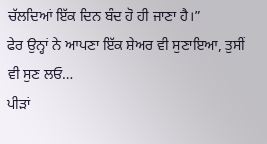ਚੱਲਦਿਆਂ ਇੱਕ ਦਿਨ ਬੰਦ ਹੋ ਹੀ ਜਾਣਾ ਹੈ।”
ਫੇਰ ਉਨ੍ਹਾਂ ਨੇ ਆਪਣਾ ਇੱਕ ਸ਼ੇਅਰ ਵੀ ਸੁਣਾਇਆ, ਤੁਸੀਂ ਵੀ ਸੁਣ ਲਓ…
ਪੀੜਾਂ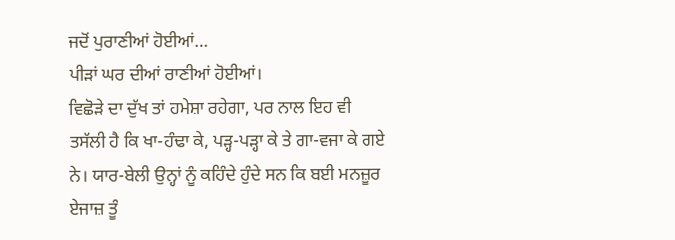ਜਦੋਂ ਪੁਰਾਣੀਆਂ ਹੋਈਆਂ…
ਪੀੜਾਂ ਘਰ ਦੀਆਂ ਰਾਣੀਆਂ ਹੋਈਆਂ।
ਵਿਛੋੜੇ ਦਾ ਦੁੱਖ ਤਾਂ ਹਮੇਸ਼ਾ ਰਹੇਗਾ, ਪਰ ਨਾਲ ਇਹ ਵੀ ਤਸੱਲੀ ਹੈ ਕਿ ਖਾ-ਹੰਢਾ ਕੇ, ਪੜ੍ਹ-ਪੜ੍ਹਾ ਕੇ ਤੇ ਗਾ-ਵਜਾ ਕੇ ਗਏ ਨੇ। ਯਾਰ-ਬੇਲੀ ਉਨ੍ਹਾਂ ਨੂੰ ਕਹਿੰਦੇ ਹੁੰਦੇ ਸਨ ਕਿ ਬਈ ਮਨਜ਼ੂਰ ਏਜਾਜ਼ ਤੂੰ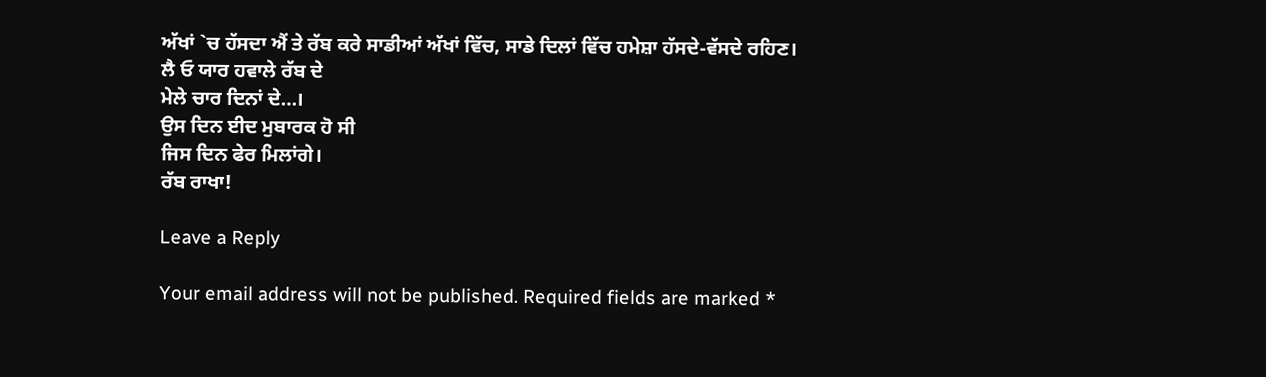ਅੱਖਾਂ `ਚ ਹੱਸਦਾ ਐਂ ਤੇ ਰੱਬ ਕਰੇ ਸਾਡੀਆਂ ਅੱਖਾਂ ਵਿੱਚ, ਸਾਡੇ ਦਿਲਾਂ ਵਿੱਚ ਹਮੇਸ਼ਾ ਹੱਸਦੇ-ਵੱਸਦੇ ਰਹਿਣ।
ਲੈ ਓ ਯਾਰ ਹਵਾਲੇ ਰੱਬ ਦੇ
ਮੇਲੇ ਚਾਰ ਦਿਨਾਂ ਦੇ…।
ਉਸ ਦਿਨ ਈਦ ਮੁਬਾਰਕ ਹੋ ਸੀ
ਜਿਸ ਦਿਨ ਫੇਰ ਮਿਲਾਂਗੇ।
ਰੱਬ ਰਾਖਾ!

Leave a Reply

Your email address will not be published. Required fields are marked *